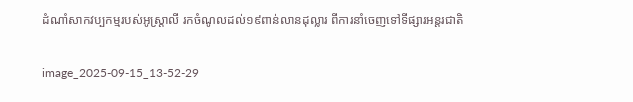ដំណាំសាកវប្បកម្មរបស់អូស្ត្រាលី រកចំណូលដល់១៩ពាន់លានដុល្លារ ពីការនាំចេញទៅទីផ្សារអន្តរជាតិ

image_2025-09-15_13-52-29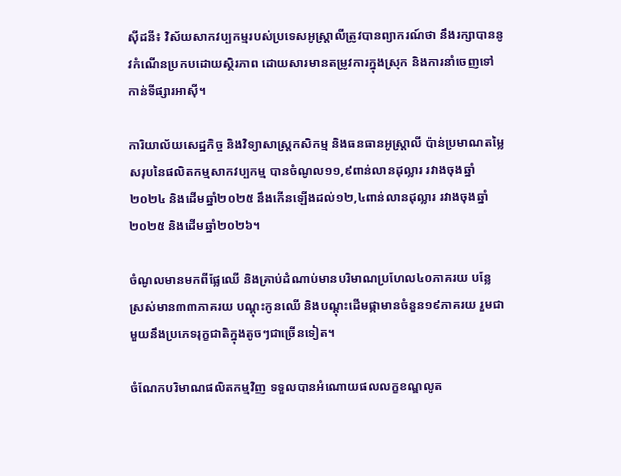ស៊ីដនី៖ វិស័យសាកវប្បកម្មរបស់ប្រទេសអូស្ត្រាលីត្រូវបានព្យាករណ៍ថា នឹងរក្សាបាននូវកំណើនប្រកបដោយស្ថិរភាព ដោយសារមានតម្រូវការក្នុងស្រុក និងការនាំចេញទៅកាន់ទីផ្សារអាស៊ី។

ការិយាល័យសេដ្ឋកិច្ច និងវិទ្យាសាស្ត្រកសិកម្ម និងធនធានអូស្ត្រាលី ប៉ាន់ប្រមាណតម្លៃសរុបនៃផលិតកម្មសាកវប្បកម្ម បានចំណូល១១,៩ពាន់លានដុល្លារ រវាងចុងឆ្នាំ២០២៤ និងដើមឆ្នាំ២០២៥ នឹងកើនឡើងដល់១២,៤ពាន់លានដុល្លារ រវាងចុងឆ្នាំ២០២៥ និងដើមឆ្នាំ២០២៦។

ចំណូលមានមកពីផ្លែឈើ និងគ្រាប់ដំណាប់មានបរិមាណប្រហែល៤០ភាគរយ បន្លែ ស្រស់មាន៣៣ភាគរយ បណ្តុះកូនឈើ និងបណ្តុះដើមផ្កាមានចំនួន១៩ភាគរយ រួមជាមួយនឹងប្រភេទរុក្ខជាតិក្នុងតូចៗជាច្រើនទៀត។

ចំណែកបរិមាណផលិតកម្មវិញ ទទួលបានអំណោយផលលក្ខខណ្ឌលូត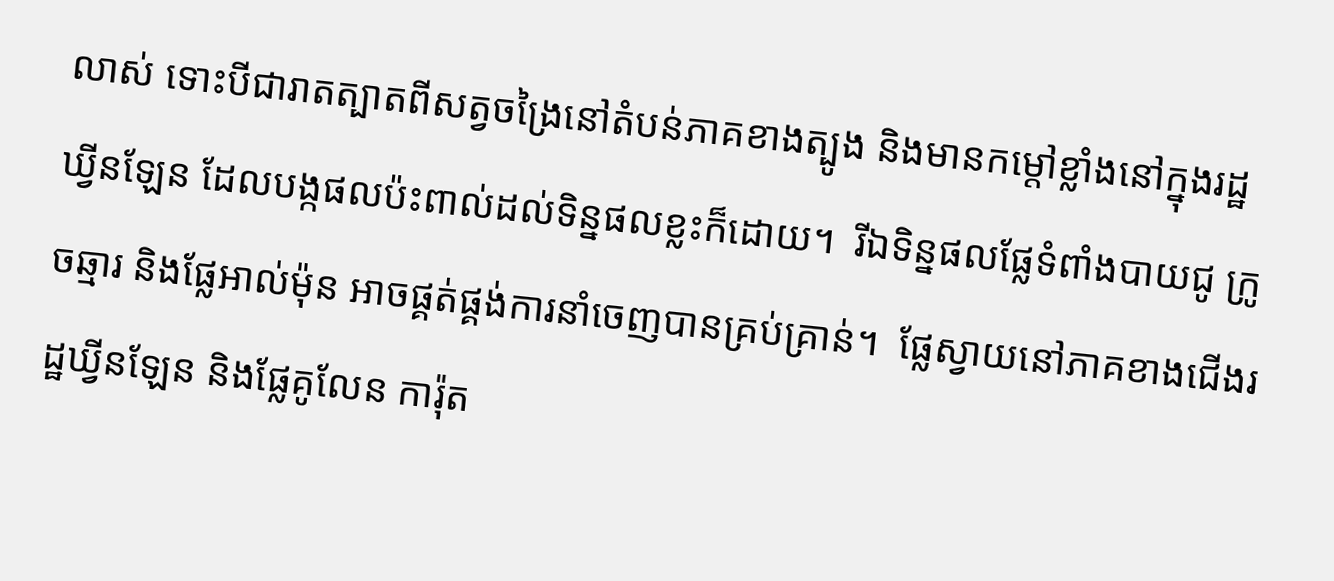លាស់ ទោះបីជារាតត្បាតពីសត្វចង្រៃនៅតំបន់ភាគខាងត្បូង និងមានកម្ដៅខ្លាំងនៅក្នុងរដ្ឋឃ្វីនឡែន ដែលបង្កផលប៉ះពាល់ដល់ទិន្នផលខ្លះក៏ដោយ។  រីឯទិន្នផលផ្លែទំពាំងបាយជូ ក្រូចឆ្មារ និងផ្លែអាល់ម៉ុន អាចផ្គត់ផ្គង់ការនាំចេញបានគ្រប់គ្រាន់។  ផ្លែស្វាយនៅភាគខាងជើងរដ្ឋឃ្វីនឡែន និងផ្លែគូលែន ការ៉ុត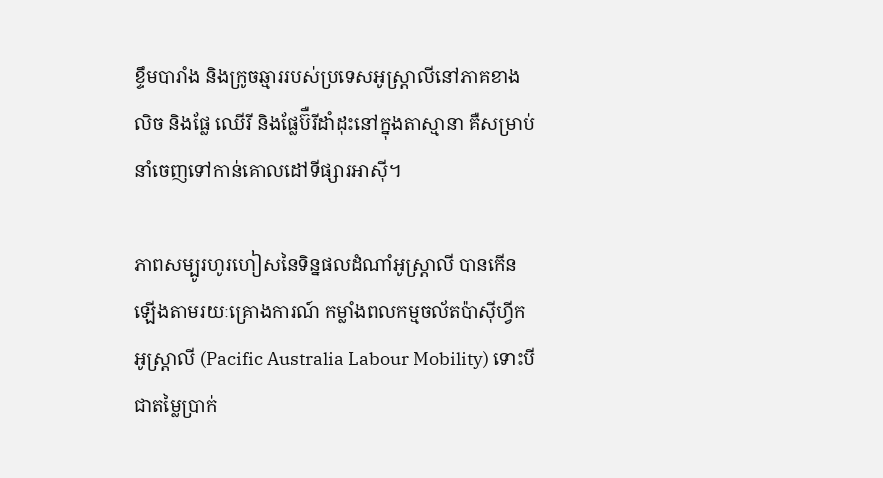ខ្ទឹមបារាំង និងក្រូចឆ្មាររបស់ប្រទេសអូស្ត្រាលីនៅភាគខាងលិច និងផ្លែ ឈើរី និងផ្លែប៊ឺរីដាំដុះនៅក្នុងតាស្មានា គឺសម្រាប់នាំចេញទៅកាន់គោលដៅទីផ្សារអាស៊ី។

ភាពសម្បូរហូរហៀសនៃទិន្នផលដំណាំអូស្ត្រាលី បានកើនឡើងតាមរយៈគ្រោងការណ៍ កម្លាំងពលកម្មចល័តប៉ាស៊ីហ្វីកអូស្ត្រាលី (Pacific Australia Labour Mobility) ទោះបីជាតម្លៃប្រាក់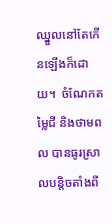ឈ្នួលនៅតែកើនឡើងក៏ដោយ។  ចំណែកតម្លៃជី និងថាមពល បានធូរស្រាលបន្តិចតាំងពី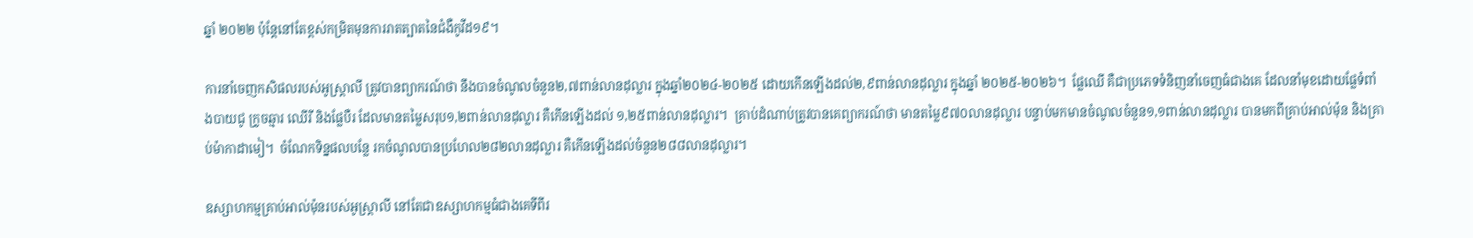ឆ្នាំ ២០២២ ប៉ុន្តែនៅតែខ្ពស់កម្រិតមុនការរាតត្បាតនៃជំងឺកូវីដ១៩។

ការនាំចេញកសិផលរបស់អូស្ត្រាលី ត្រូវបានព្យាករណ៍ថា នឹងបានចំណូលចំនួន២,៧ពាន់លានដុល្លារ ក្នុងឆ្នាំ២០២៤-២០២៥ ដោយកើនឡើងដល់២,៩ពាន់លានដុល្លារ ក្នុងឆ្នាំ ២០២៥-២០២៦។  ផ្លែឈើ គឺជាប្រភេទទំនិញនាំចេញធំជាងគេ ដែលនាំមុខដោយផ្លែទំពាំងបាយជូ ក្រូចឆ្មារ ឈើរី និងផ្លែបឺរ ដែលមានតម្លៃសរុប១,២ពាន់លានដុល្លារ គឺកើនឡើងដល់ ១,២៥ពាន់លានដុល្លារ។  គ្រាប់ដំណាប់ត្រូវបានគេព្យាករណ៍ថា មានតម្លៃ៩៧០លានដុល្លារ បន្ទាប់មកមានចំណូលចំនួន១,១ពាន់លានដុល្លារ បានមកពីគ្រាប់អាល់ម៉ុន និងគ្រាប់ម៉ាកាដាមៀ។  ចំណែកទិន្នផលបន្លែ រកចំណូលបានប្រហែល២៨២លានដុល្លារ គឺកើនឡើងដល់ចំនួន២៨៨លានដុល្លារ។

ឧស្សាហកម្មគ្រាប់អាល់ម៉ុនរបស់អូស្រ្តាលី នៅតែជាឧស្សាហកម្មធំជាងគេទីពីរ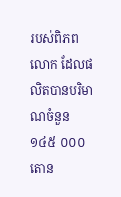របស់ពិភពលោក ដែលផលិតបានបរិមាណចំនួន១៤៥ ០០០តោន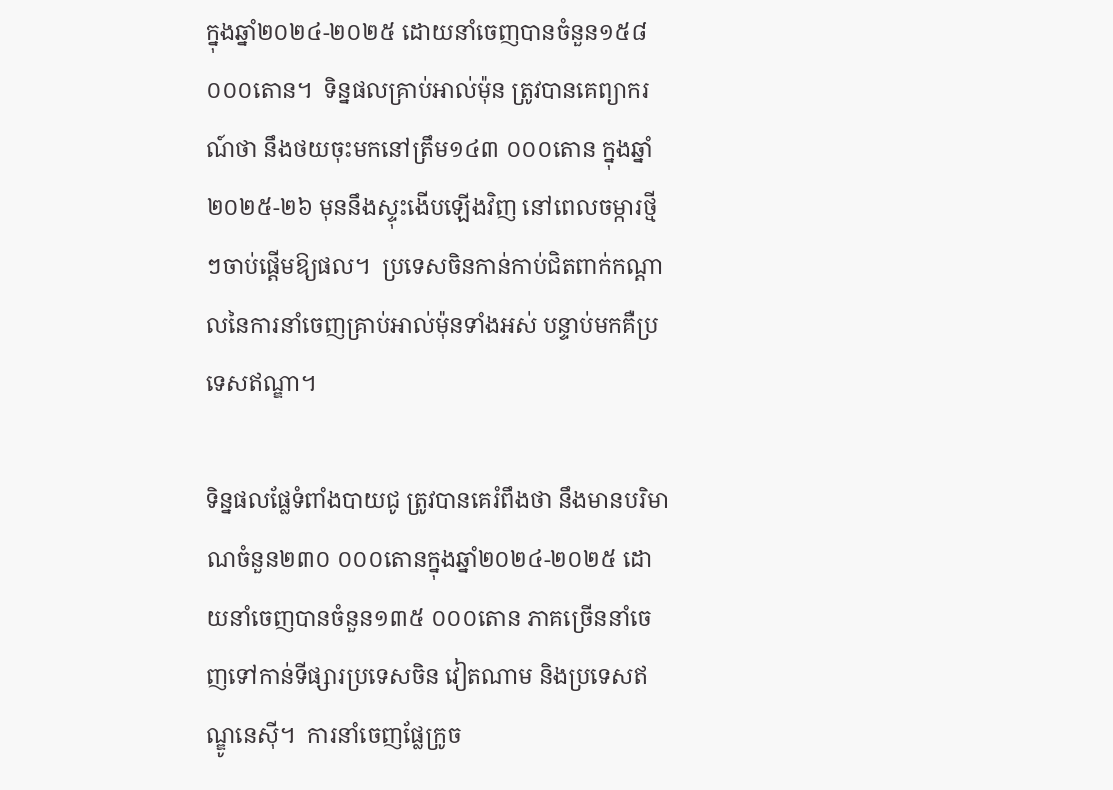ក្នុងឆ្នាំ២០២៤-២០២៥ ដោយនាំចេញបានចំនួន១៥៨ ០០០តោន។  ទិន្នផលគ្រាប់អាល់ម៉ុន ត្រូវបានគេព្យាករណ៍ថា នឹងថយចុះមកនៅត្រឹម១៤៣ ០០០តោន ក្នុងឆ្នាំ២០២៥-២៦ មុននឹងស្ទុះងើបឡើងវិញ នៅពេលចម្ការថ្មីៗចាប់ផ្តើមឱ្យផល។  ប្រទេសចិនកាន់កាប់ជិតពាក់កណ្តាលនៃការនាំចេញគ្រាប់អាល់ម៉ុនទាំងអស់ បន្ទាប់មកគឺប្រទេសឥណ្ឌា។

ទិន្នផលផ្លែទំពាំងបាយជូ ត្រូវបានគេរំពឹងថា នឹងមានបរិមាណចំនួន២៣០ ០០០តោនក្នុងឆ្នាំ២០២៤-២០២៥ ដោយនាំចេញបានចំនួន១៣៥ ០០០តោន ភាគច្រើននាំចេញទៅកាន់ទីផ្សារប្រទេសចិន វៀតណាម និងប្រទេសឥណ្ឌូនេស៊ី។  ការនាំចេញផ្លែក្រូច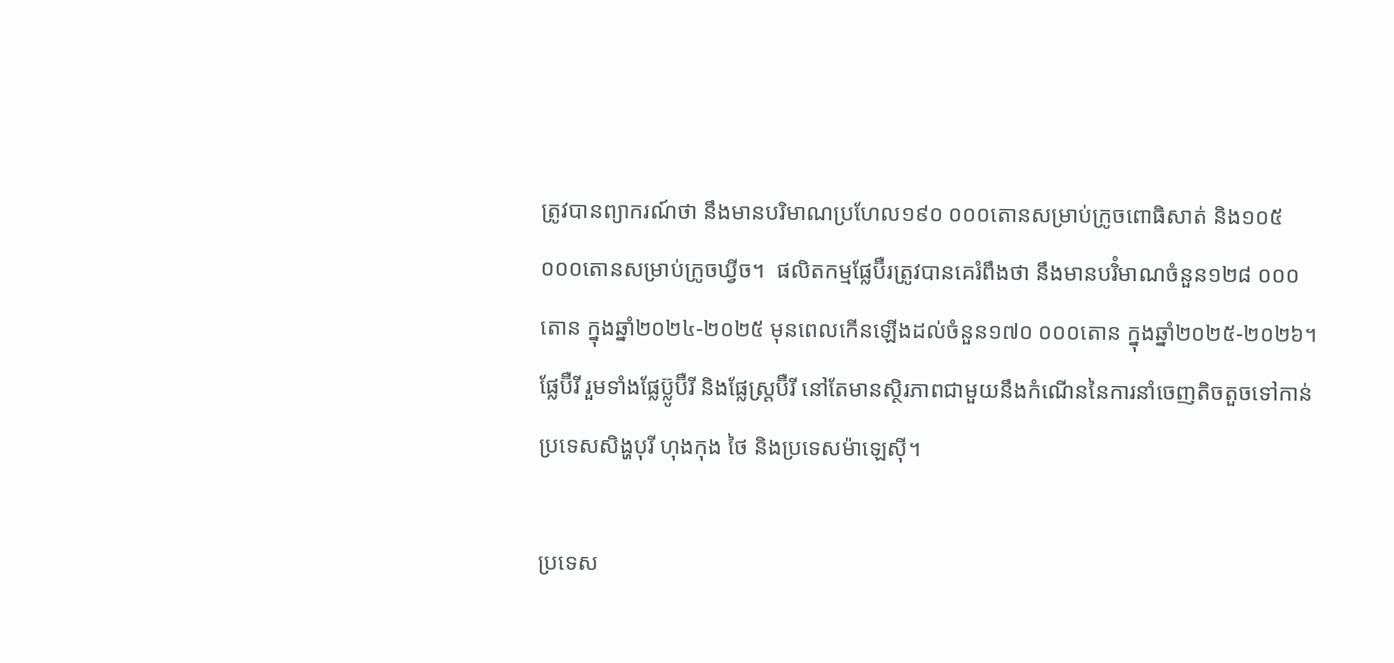ត្រូវបានព្យាករណ៍ថា នឹងមានបរិមាណប្រហែល១៩០ ០០០តោនសម្រាប់ក្រូចពោធិសាត់ និង១០៥ ០០០តោនសម្រាប់ក្រូចឃ្វីច។  ផលិតកម្មផ្លែប៊ឺរត្រូវបានគេរំពឹងថា នឹងមានបរិំមាណចំនួន១២៨ ០០០តោន ក្នុងឆ្នាំ២០២៤-២០២៥ មុនពេលកើនឡើងដល់ចំនួន១៧០ ០០០តោន ក្នុងឆ្នាំ២០២៥-២០២៦។  ផ្លែប៊ឺរី រួមទាំងផ្លែប៊្លូប៊ឺរី និងផ្លែស្ត្រប៊ឺរី នៅតែមានស្ថិរភាពជាមួយនឹងកំណើននៃការនាំចេញតិចតួចទៅកាន់ប្រទេសសិង្ហបុរី ហុងកុង ថៃ និងប្រទេសម៉ាឡេស៊ី។

ប្រទេស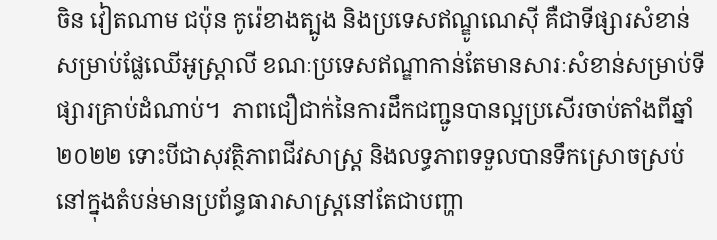ចិន វៀតណាម ជប៉ុន កូរ៉េខាងត្បូង និងប្រទេសឥណ្ឌូណេស៊ី គឺជាទីផ្សារសំខាន់សម្រាប់ផ្លែឈើអូស្ត្រាលី ខណៈប្រទេសឥណ្ឌាកាន់តែមានសារៈសំខាន់សម្រាប់ទីផ្សារគ្រាប់ដំណាប់។  ភាពជឿជាក់នៃការដឹកជញ្ជូនបានល្អប្រសើរចាប់តាំងពីឆ្នាំ២០២២ ទោះបីជាសុវត្ថិភាពជីវសាស្ត្រ និងលទ្ធភាពទទួលបានទឹកស្រោចស្រប់នៅក្នុងតំបន់មានប្រព័ន្ធធារាសាស្រ្តនៅតែជាបញ្ហា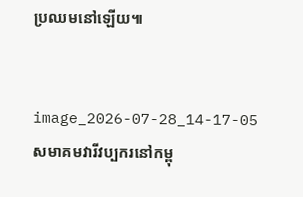ប្រឈមនៅឡើយ៕


image_2026-07-28_14-17-05
សមាគមវារីវប្បករនៅកម្ពុ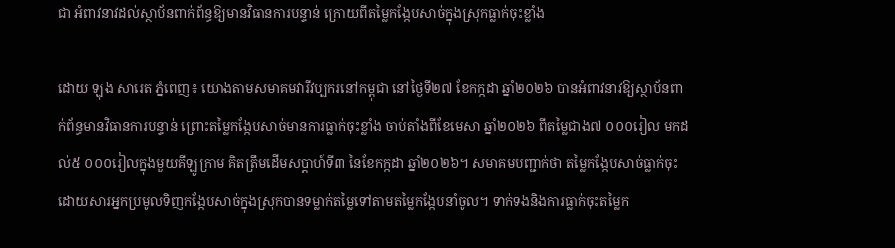ជា អំពាវនាវដល់ស្ថាប័នពាក់ព័ន្ធឱ្យមានវិធានការបន្ទាន់ ក្រោយពីតម្លៃកង្កែបសាច់ក្នុងស្រុកធ្លាក់ចុះខ្លាំង

ដោយ ឡុង សារេត ភ្នំពេញ៖ យោងតាមសមាគមវារីវប្បករនៅកម្ពុជា នៅថ្ងៃទី២៧ ខែកក្កដា ឆ្នាំ២០២៦ បានអំពាវនាវឱ្យស្ថាប័នពាក់ព័ន្ធមានវិធានការបន្ទាន់ ព្រោះតម្លៃកង្កែបសាច់មានការធ្លាក់ចុះខ្លាំង ចាប់តាំងពីខែមេសា ឆ្នាំ២០២៦ ពីតម្លៃជាង៧ ០០០រៀល មកដល់៥ ០០០រៀលក្នុងមួយគីឡូក្រាម គិតត្រឹមដើមសប្តាហ៍ទី៣ នៃខែកក្កដា ឆ្នាំ២០២៦។ សមាគមបញ្ជាក់ថា តម្លៃកង្កែបសាច់ធ្លាក់ចុះ ដោយសារអ្នកប្រមូលទិញកង្កែបសាច់ក្នុងស្រុកបានទម្លាក់តម្លៃទៅតាមតម្លៃកង្កែបនាំចូល។ ទាក់ទងនិងការធ្លាក់ចុះតម្លៃក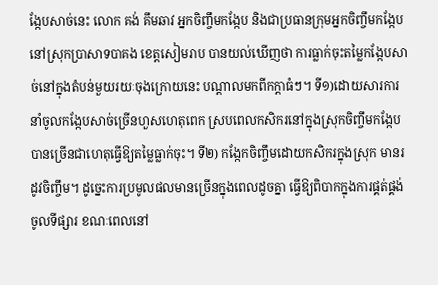ង្កែបសាច់នេះ លោក គង់ គឹមឆាវ អ្នកចិញ្ចឹមកង្កែប និងជាប្រធានក្រុមអ្នកចិញ្ចឹមកង្កែប នៅស្រុកបា្រសាទបាគង ខេត្តសៀមរាប បានយល់ឃើញថា ការធ្លាក់ចុះតម្លៃកង្កែបសាច់នៅក្នុងតំបន់មួយរយៈចុងក្រោយនេះ បណ្តាលមកពីកក្តាធំៗ។ ទី១)ដោយសារការនាំចូលកង្កែបសាច់ច្រើនហួសហេតុពេក ស្របពេលកសិករនៅក្នុងស្រុកចិញ្ចឹមកង្កែបបានច្រើនជាហេតុធ្វើឱ្យតម្លៃធ្លាក់ចុះ។ ទី២) កង្កែកចិញ្ចឹមដោយកសិករក្នុងស្រុក មានរដូវចិញ្ចឹម។ ដូច្នេះការប្រមូលផលមានច្រើនក្នុងពេលដូចគ្នា ធ្វើឱ្យពិបាកក្នុងការផ្គត់ផ្គង់ចូលទីផ្សារ ខណៈពេលនៅ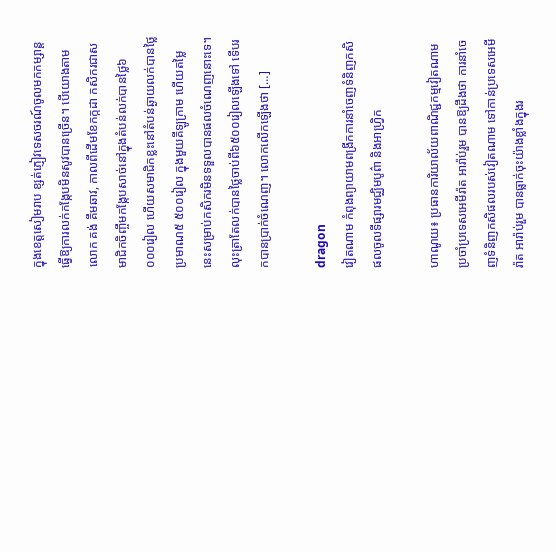ក្នុងខេត្តសៀមរាប ខ្សត់ភ្ញៀវទេសចរណ៍ចូលមកកម្សាន្តធ្វើឱ្យការលក់កង្កែបមិនសូវបានច្រើន។ បើយោងតាមលោក គង់ គឹមឆាវ, កាលពីដើមខែកក្កដា កសិករជាសមាជិកចិញ្ចឹមកង្កែបសាច់នៅក្នុងតំបន់លក់បានថ្លៃ៦ ០០០រៀល ហើយសមាជិកខ្លះនៅតំបន់ឆ្ងាយលក់បានថ្លៃប្រមាណ៥ ៥០០រៀល ក្នុងមួយគីឡូក្រាម ហើយតម្លៃនេះសម្រាប់កសិករមិនទទួលបានផលចំណេញនោះទេ។ លុះត្រាតែលក់បានថ្លៃចាប់ពី៦៥០០រៀលឡើងទៅ ទើបរកបានប្រាក់ចំណេញ។ លោកលើកឡើងថា […]

dragon
វៀតណាម កំពុងព្យាយាមពង្រីកការនាំចេញទំនិញកសិផលចូលទីផ្សារមជ្ឈិមបូព៌ា និងអាហ្វ្រិក

ហាណូយ៖ ប្រធានការិយាល័យពាណិជ្ជកម្មវៀតណាមប្រចាំប្រទេសអេមីរ៉ាត អារ៉ាប់រួម បានឱ្យដឹងថា ការនាំចេញទំនិញកសិផលរបស់វៀតណាម ទៅកាន់ប្រទេសអេមីរ៉ាត អារ៉ាប់រួម បានធ្លាក់ចុះយ៉ាងខ្លាំងក្នុងរ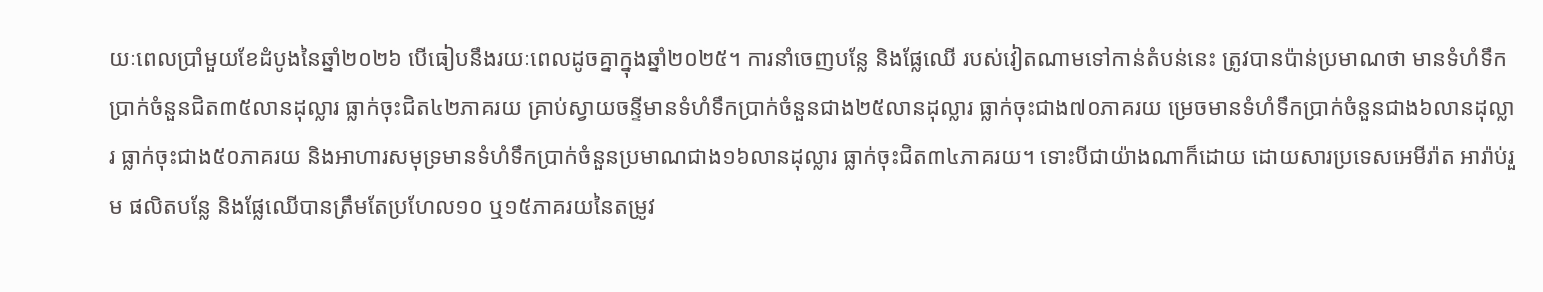យៈពេលប្រាំមួយខែដំបូងនៃឆ្នាំ២០២៦ បើធៀបនឹងរយៈពេលដូចគ្នាក្នុងឆ្នាំ២០២៥។ ការនាំចេញបន្លែ និងផ្លែឈើ របស់វៀតណាមទៅកាន់តំបន់នេះ ត្រូវបានប៉ាន់ប្រមាណថា មានទំហំទឹកប្រាក់ចំនួនជិត៣៥លានដុល្លារ ធ្លាក់ចុះជិត៤២ភាគរយ គ្រាប់ស្វាយចន្ទីមានទំហំទឹកប្រាក់ចំនួនជាង២៥លានដុល្លារ ធ្លាក់ចុះជាង៧០ភាគរយ ម្រេចមានទំហំទឹកប្រាក់ចំនួនជាង៦លានដុល្លារ ធ្លាក់ចុះជាង៥០ភាគរយ និងអាហារសមុទ្រមានទំហំទឹកប្រាក់ចំនួនប្រមាណជាង១៦លានដុល្លារ ធ្លាក់ចុះជិត៣៤ភាគរយ។ ទោះបីជាយ៉ាងណាក៏ដោយ ដោយសារប្រទេសអេមីរ៉ាត អារ៉ាប់រួម ផលិតបន្លែ និងផ្លែឈើបានត្រឹមតែប្រហែល១០ ឬ១៥ភាគរយនៃតម្រូវ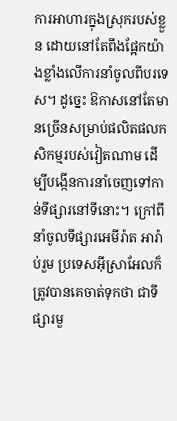ការអាហារក្នុងស្រុករបស់ខ្លួន ដោយនៅតែពឹងផ្អែកយ៉ាងខ្លាំងលើការនាំចូលពីបរទេស។ ដូច្នេះ ឱកាសនៅតែមានច្រើនសម្រាប់ផលិតផលកសិកម្មរបស់វៀតណាម ដើម្បីបង្កើនការនាំចេញទៅកាន់ទីផ្សារនៅទីនោះ។ ក្រៅពីនាំចូលទីផ្សារអេមីរ៉ាត អារ៉ាប់រួម ប្រទេសអ៊ីស្រាអែលក៏ត្រូវបានគេចាត់ទុកថា ជាទីផ្សារមួ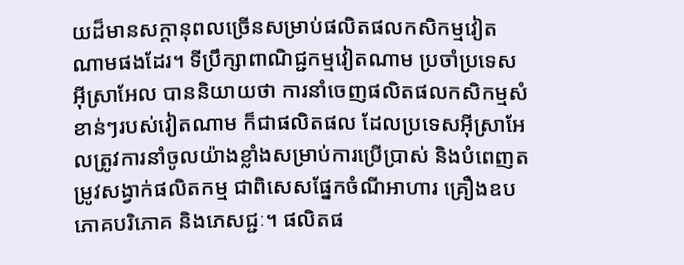យដ៏មានសក្តានុពលច្រើនសម្រាប់ផលិតផលកសិកម្មវៀតណាមផងដែរ។ ទីប្រឹក្សាពាណិជ្ជកម្មវៀតណាម ប្រចាំប្រទេសអ៊ីស្រាអែល បាននិយាយថា ការនាំចេញផលិតផលកសិកម្មសំខាន់ៗរបស់វៀតណាម ក៏ជាផលិតផល ដែលប្រទេសអ៊ីស្រាអែលត្រូវការនាំចូលយ៉ាងខ្លាំងសម្រាប់ការប្រើប្រាស់ និងបំពេញតម្រូវសង្វាក់ផលិតកម្ម ជាពិសេសផ្នែកចំណីអាហារ គ្រឿងឧបភោគបរិភោគ និងភេសជ្ជៈ។ ផលិតផ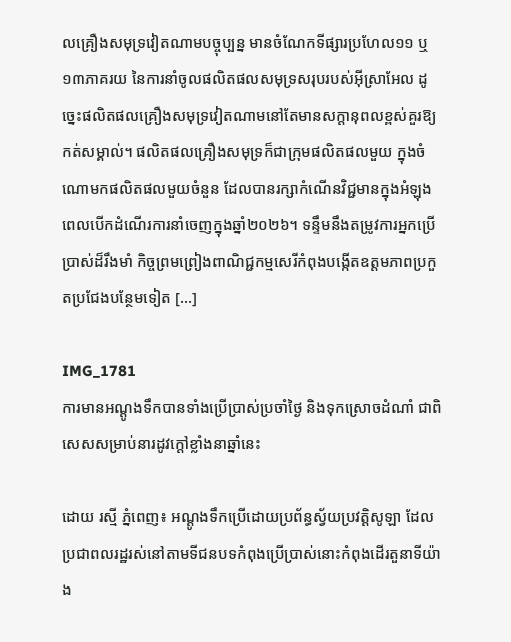លគ្រឿងសមុទ្រវៀតណាមបច្ចុប្បន្ន មានចំណែកទីផ្សារប្រហែល១១ ឬ១៣ភាគរយ នៃការនាំចូលផលិតផលសមុទ្រសរុបរបស់អ៊ីស្រាអែល ដូច្នេះផលិតផលគ្រឿងសមុទ្រវៀតណាមនៅតែមានសក្តានុពលខ្ពស់គួរឱ្យកត់សម្គាល់។ ផលិតផលគ្រឿងសមុទ្រក៏ជាក្រុមផលិតផលមួយ ក្នុងចំណោមកផលិតផលមួយចំនួន ដែលបានរក្សាកំណើនវិជ្ជមានក្នុងអំឡុងពេលបើកដំណើរការនាំចេញក្នុងឆ្នាំ២០២៦។ ទន្ទឹមនឹងតម្រូវការអ្នកប្រើប្រាស់ដ៏រឹងមាំ កិច្ចព្រមព្រៀងពាណិជ្ជកម្មសេរីកំពុងបង្កើតឧត្តមភាពប្រកួតប្រជែងបន្ថែមទៀត […]

IMG_1781
ការមានអណ្តូងទឹកបានទាំងប្រើប្រាស់ប្រចាំថ្ងៃ និងទុកស្រោចដំណាំ ជាពិសេសសម្រាប់នារដូវក្តៅខ្លាំងនាឆ្នាំនេះ

ដោយ រស្មី ភ្នំពេញ៖ អណ្តូងទឹកប្រើដោយប្រព័ន្ធស្វ័យប្រវត្តិសូឡា ដែលប្រជាពលរដ្ឋរស់នៅតាមទីជនបទកំពុងប្រើប្រាស់នោះកំពុងដើរតួនាទីយ៉ាង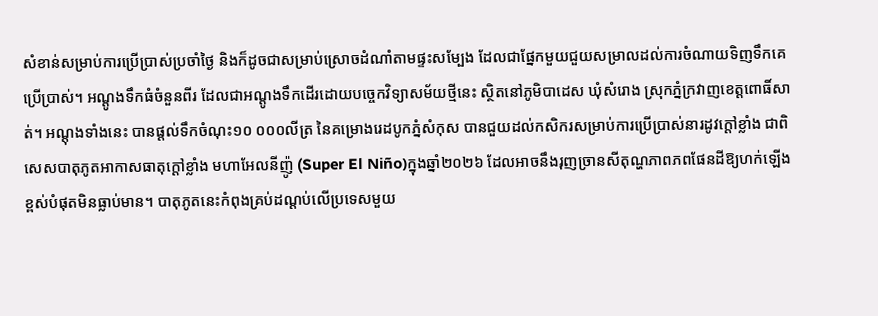សំខាន់សម្រាប់ការប្រើប្រាស់ប្រចាំថ្ងៃ និងក៏ដូចជាសម្រាប់ស្រោចដំណាំតាមផ្ទះសម្បែង ដែលជាផ្នែកមួយជួយសម្រាលដល់ការចំណាយទិញទឹកគេប្រើប្រាស់។ អណ្តូងទឹកធំចំនួនពីរ ដែលជាអណ្តូងទឹកដើរដោយបច្ចេកវិទ្យាសម័យថ្មីនេះ ស្ថិតនៅភូមិបាដេស ឃុំសំរោង ស្រុកភ្នំក្រវាញខេត្តពោធិ៍សាត់។ អណ្តុងទាំងនេះ បានផ្តល់ទឹកចំណុះ១០ ០០០លីត្រ នៃគម្រោងរេដបូកភ្នំសំកុស បានជួយដល់កសិករសម្រាប់ការប្រើប្រាស់នារដូវក្តៅខ្លាំង ជាពិសេសបាតុភូតអាកាសធាតុក្តៅខ្លាំង មហាអែលនីញ៉ូ (Super El Niño)ក្នុងឆ្នាំ២០២៦ ដែលអាចនឹងរុញច្រានសីតុណ្ហភាពភពផែនដីឱ្យហក់ឡើងខ្ពស់បំផុតមិនធ្លាប់មាន។ បាតុភូតនេះកំពុងគ្រប់ដណ្តប់លើប្រទេសមួយ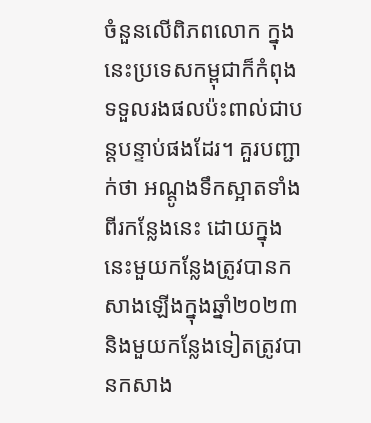ចំនួនលើពិភពលោក ក្នុងនេះប្រទេសកម្ពុជាក៏កំពុងទទួលរងផលប៉ះពាល់ជាបន្តបន្ទាប់ផងដែរ។ គួរបញ្ជាក់ថា អណ្តូងទឹកស្អាតទាំងពីរកន្លែងនេះ ដោយក្នុងនេះមួយកន្លែងត្រូវបានកសាងឡើងក្នុងឆ្នាំ២០២៣ និងមួយកន្លែងទៀតត្រូវបានកសាង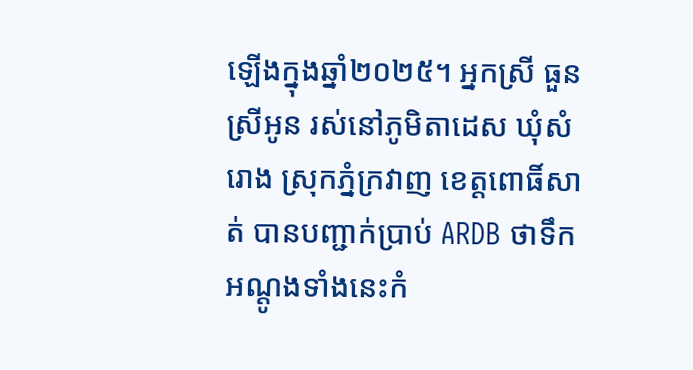ឡើងក្នុងឆ្នាំ២០២៥។ អ្នកស្រី ធួន ស្រីអូន រស់នៅភូមិតាដេស ឃុំសំរោង ស្រុកភ្នំក្រវាញ ខេត្តពោធិ៍សាត់ បានបញ្ជាក់ប្រាប់ ARDB ថាទឹកអណ្តូងទាំងនេះកំ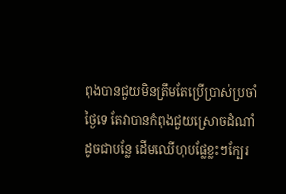ពុងបានជួយមិនត្រឹមតែប្រើប្រាស់ប្រចាំថ្ងៃទេ តែវាបានកំពុងជួយស្រោចដំណាំ ដូចជាបន្លែ ដើមឈើហុបផ្លែខ្លះៗក្បែរ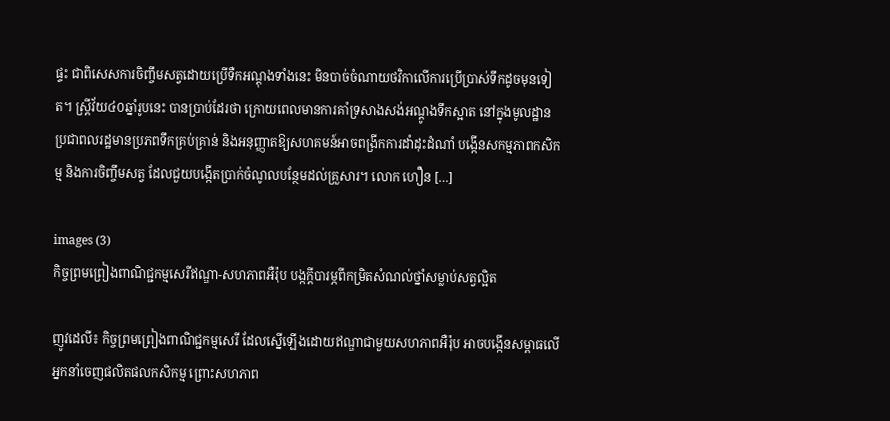ផ្ទះ ជាពិសេសការចិញ្ចឹមសត្វដោយប្រើទឺកអណ្តុងទាំងនេះ មិនបាច់ចំណាយថវិកាលើការប្រើប្រាស់ទឹកដូចមុនទៀត។ ស្រ្តីវ័យ៤០ឆ្នាំរូបនេះ បានប្រាប់ដែរថា ក្រោយពេលមានការគាំទ្រសាងសង់អណ្តូងទឹកស្អាត នៅក្នុងមូលដ្ឋាន ប្រជាពលរដ្ឋមានប្រភពទឹកគ្រប់គ្រាន់ និងអនុញ្ញាតឱ្យសហគមន៍អាចពង្រីកការដាំដុះដំណាំ បង្កើនសកម្មភាពកសិកម្ម និងការចិញ្ចឹមសត្វ ដែលជួយបង្កើតប្រាក់ចំណូលបន្ថែមដល់គ្រួសារ។ លោក ហឿន […]

images (3)
កិច្ចព្រមព្រៀងពាណិជ្ជកម្មសេរីឥណ្ឌា-សហភាពអឺរ៉ុប បង្កក្តីបារម្ភពីកម្រិតសំណល់ថ្នាំសម្លាប់សត្វល្អិត

ញូវដេលី៖ កិច្ចព្រមព្រៀងពាណិជ្ជកម្មសេរី ដែលស្នើឡើងដោយឥណ្ឌាជាមួយសហភាពអឺរ៉ុប អាចបង្កើនសម្ពាធលើអ្នកនាំចេញផលិតផលកសិកម្ម ព្រោះសហភាព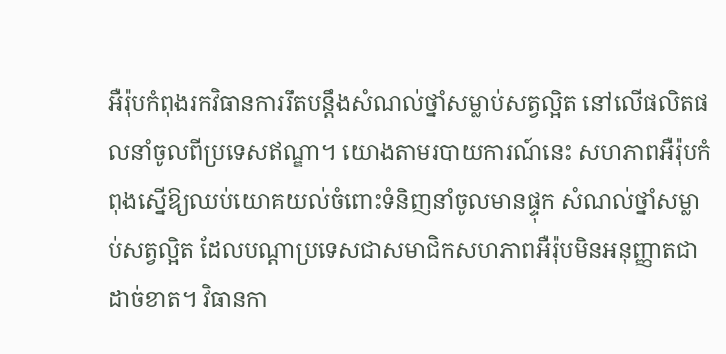អឺរ៉ុបកំពុងរកវិធានការរឹតបន្តឹងសំណល់ថ្នាំសម្លាប់សត្វល្អិត នៅលើផលិតផលនាំចូលពីប្រទេសឥណ្ឌា។ យោងតាមរបាយការណ៍នេះ សហភាពអឺរ៉ុបកំពុងស្នើឱ្យឈប់យោគយល់ចំពោះទំនិញនាំចូលមានផ្ទុក សំណល់ថ្នាំសម្លាប់សត្វល្អិត ដែលបណ្តាប្រទេសជាសមាជិកសហភាពអឺរ៉ុបមិនអនុញ្ញាតជាដាច់ខាត។ វិធានកា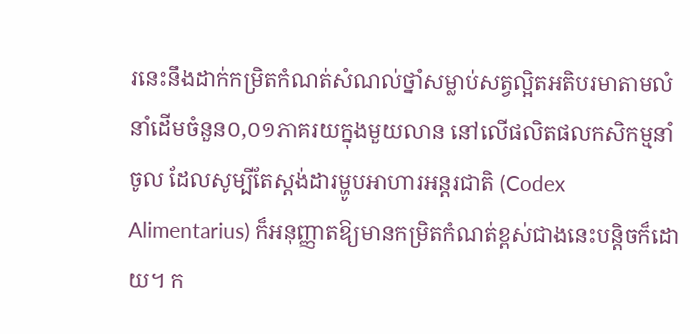រនេះនឹងដាក់កម្រិតកំណត់សំណល់ថ្នាំសម្លាប់សត្វល្អិតអតិបរមាតាមលំនាំដើមចំនួន០,០១ភាគរយក្នុងមួយលាន នៅលើផលិតផលកសិកម្មនាំចូល ដែលសូម្បីតែស្តង់ដារម្ហូបអាហារអន្តរជាតិ (Codex Alimentarius) ក៏អនុញ្ញាតឱ្យមានកម្រិតកំណត់ខ្ពស់ជាងនេះបន្តិចក៏ដោយ។ ក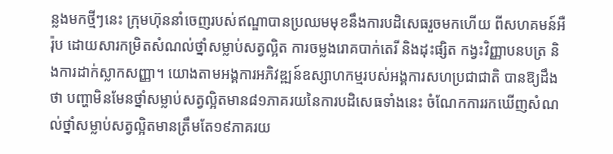ន្លងមកថ្មីៗនេះ ក្រុមហ៊ុននាំចេញរបស់ឥណ្ឌាបានប្រឈមមុខនឹងការបដិសេធរួចមកហើយ ពីសហគមន៍អឺរ៉ុប ដោយសារកម្រិតសំណល់ថ្នាំសម្លាប់សត្វល្អិត ការចម្លងរោគបាក់តេរី និងដុះផ្សិត កង្វះវិញ្ញាបនបត្រ និងការដាក់ស្លាកសញ្ញា។ យោងតាមអង្គការអភិវឌ្ឍន៍ឧស្សាហកម្មរបស់អង្គការសហប្រជាជាតិ បានឱ្យដឹងថា បញ្ហាមិនមែនថ្នាំសម្លាប់សត្វល្អិតមាន៨១ភាគរយនៃការបដិសេធទាំងនេះ ចំណែកការរកឃើញសំណល់ថ្នាំសម្លាប់សត្វល្អិតមានត្រឹមតែ១៩ភាគរយ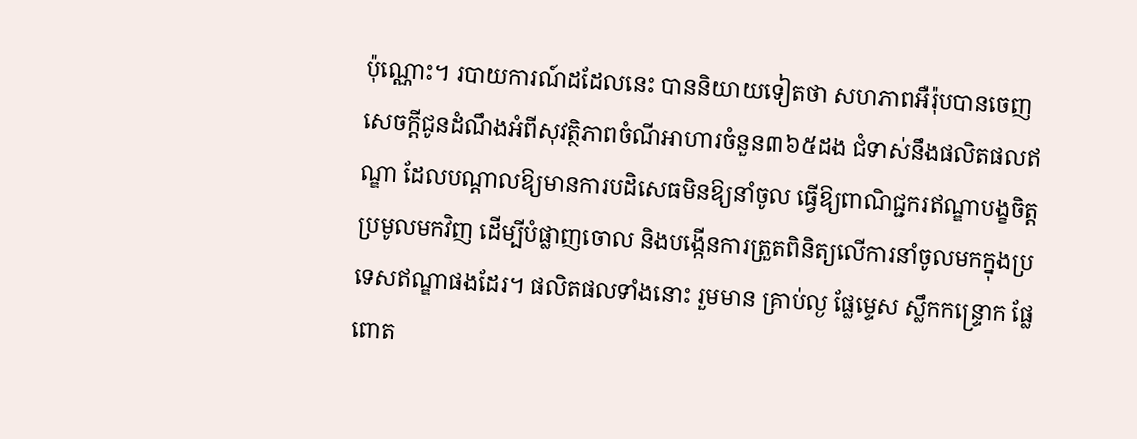ប៉ុណ្ណោះ។ របាយការណ៍ដដែលនេះ បាននិយាយទៀតថា សហភាពអឺរ៉ុបបានចេញសេចក្តីជូនដំណឹងអំពីសុវត្ថិភាពចំណីអាហារចំនួន៣៦៥ដង ជំទាស់នឹងផលិតផលឥណ្ឌា ដែលបណ្តាលឱ្យមានការបដិសេធមិនឱ្យនាំចូល ធ្វើឱ្យពាណិជ្ជករឥណ្ឌាបង្ខចិត្តប្រមូលមកវិញ ដើម្បីបំផ្លាញចោល និងបង្កើនការត្រួតពិនិត្យលើការនាំចូលមកក្នុងប្រទេសឥណ្ឌាផងដែរ។ ផលិតផលទាំងនោះ រួមមាន គ្រាប់ល្ង ផ្លែម្ទេស ស្លឹកកន្ទ្រោក ផ្លែពោត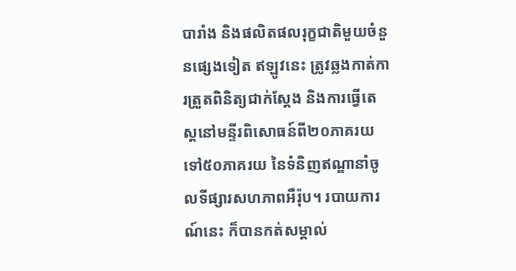បារាំង និងផលិតផលរុក្ខជាតិមួយចំនួនផ្សេងទៀត ឥឡូវនេះ ត្រូវឆ្លងកាត់ការត្រួតពិនិត្យជាក់ស្តែង និងការធ្វើតេស្តនៅមន្ទីរពិសោធន៍ពី២០ភាគរយ ទៅ៥០ភាគរយ នៃទំនិញឥណ្ឌានាំចូលទីផ្សារសហភាពអឺរ៉ុប។ របាយការណ៍នេះ ក៏បានកត់សម្គាល់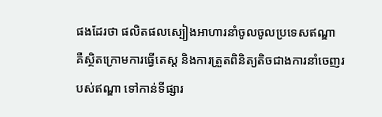ផងដែរថា ផលិតផលស្បៀងអាហារនាំចូលចូលប្រទេសឥណ្ឌា គឺស្ថិតក្រោមការធ្វើតេស្ត និងការត្រួតពិនិត្យតិចជាងការនាំចេញរបស់ឥណ្ឌា ទៅកាន់ទីផ្សារ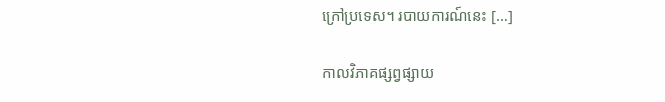ក្រៅប្រទេស។ របាយការណ៍នេះ […]

កាលវិភាគផ្សព្វផ្សាយ